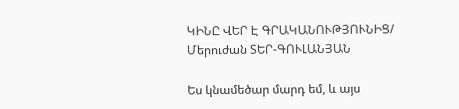ԿԻՆԸ ՎԵՐ Է ԳՐԱԿԱՆՈՒԹՅՈՒՆԻՑ/ Մերուժան ՏԵՐ-ԳՈՒԼԱՆՅԱՆ

Ես կնամեծար մարդ եմ, և այս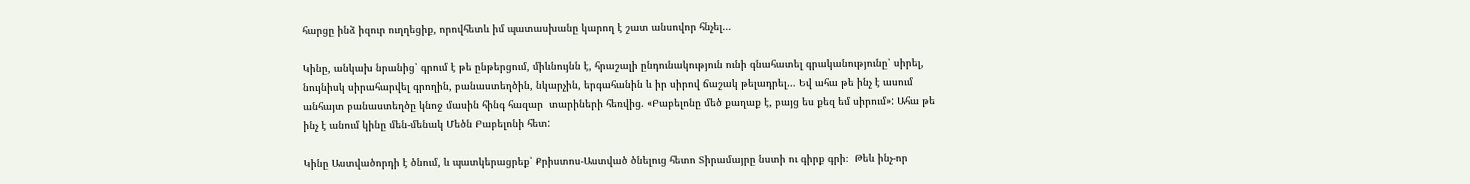հարցը ինձ իզուր ուղղեցիք, որովհետև իմ պատասխանը կարող է շատ անսովոր հնչել…

Կինը, անկախ նրանից՝ գրում է թե ընթերցում, միևնույնն է, հրաշալի ընդունակություն ունի գնահատել գրականությունը՝ սիրել, նույնիսկ սիրահարվել գրողին, բանաստեղծին, նկարչին, երգահանին և իր սիրով ճաշակ թելադրել… Եվ ահա թե ինչ է ասում անհայտ բանաստեղծը կնոջ մասին հինգ հազար  տարիների հեռվից. «Բաբելոնը մեծ քաղաք է, բայց ես քեզ եմ սիրում»: Ահա թե ինչ է անում կինը մեն-մենակ Մեծն Բաբելոնի հետ:

Կինը Աստվածորդի է ծնում, և պատկերացրեք՝ Քրիստոս-Աստված ծնելուց հետո Տիրամայրը նստի ու գիրք գրի։  Թեև ինչ-որ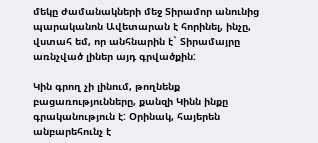մեկը ժամանակների մեջ Տիրամոր անունից պարականոն Ավետարան է հորինել, ինչը, վստահ եմ, որ անհնարին է` Տիրամայրը առնչված լիներ այդ գրվածքին:

Կին գրող չի լինում, թողնենք բացառությունները, քանզի Կինն ինքը գրականություն է: Օրինակ, հայերեն անբարեհունչ է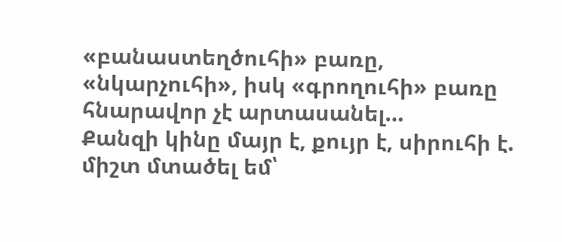«բանաստեղծուհի» բառը, «նկարչուհի», իսկ «գրողուհի» բառը հնարավոր չէ արտասանել…
Քանզի կինը մայր է, քույր է, սիրուհի է. միշտ մտածել եմ՝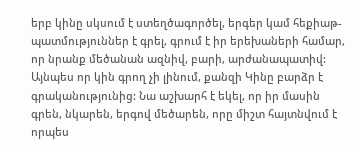երբ կինը սկսում է ստեղծագործել, երգեր կամ հեքիաթ-պատմություններ է գրել, գրում է իր երեխաների համար, որ նրանք մեծանան ազնիվ, բարի, արժանապատիվ: Այնպես որ կին գրող չի լինում, քանզի Կինը բարձր է գրականությունից: Նա աշխարհ է եկել, որ իր մասին գրեն, նկարեն, երգով մեծարեն, որը միշտ հայտնվում է որպես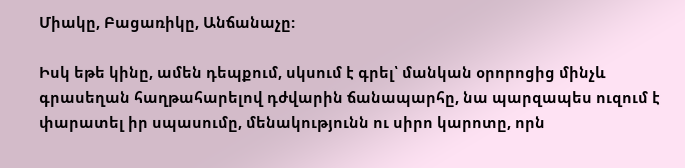Միակը, Բացառիկը, Անճանաչը:

Իսկ եթե կինը, ամեն դեպքում, սկսում է գրել՝ մանկան օրորոցից մինչև գրասեղան հաղթահարելով դժվարին ճանապարհը, նա պարզապես ուզում է փարատել իր սպասումը, մենակությունն ու սիրո կարոտը, որն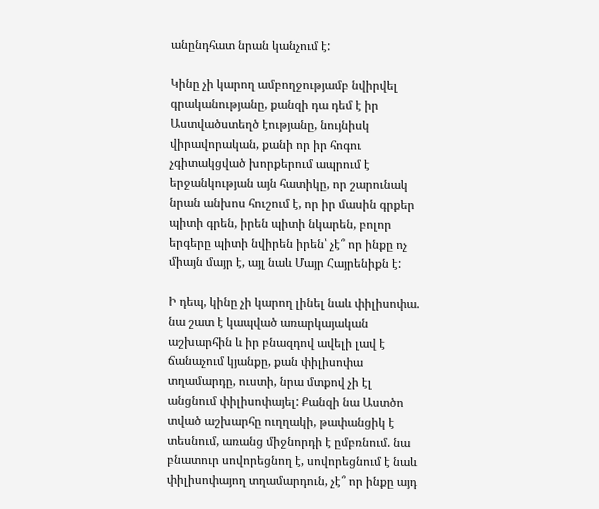անընդհատ նրան կանչում է:

Կինը չի կարող ամբողջությամբ նվիրվել գրականությանը, քանզի դա դեմ է իր Աստվածստեղծ էությանը, նույնիսկ վիրավորական, քանի որ իր հոգու չգիտակցված խորքերում ապրում է երջանկության այն հատիկը, որ շարունակ նրան անխոս հուշում է, որ իր մասին գրքեր պիտի գրեն, իրեն պիտի նկարեն, բոլոր երգերը պիտի նվիրեն իրեն՝ չէ՞ որ ինքը ոչ միայն մայր է, այլ նաև Մայր Հայրենիքն է:

Ի դեպ, կինը չի կարող լինել նաև փիլիսոփա. նա շատ է կապված առարկայական աշխարհին և իր բնազդով ավելի լավ է ճանաչում կյանքը, քան փիլիսոփա տղամարդը, ուստի, նրա մտքով չի էլ անցնում փիլիսոփայել: Քանզի նա Աստծո տված աշխարհը ուղղակի, թափանցիկ է տեսնում, առանց միջնորդի է ըմբռնում. նա բնատուր սովորեցնող է, սովորեցնում է նաև փիլիսոփայող տղամարդուն, չէ՞ որ ինքը այդ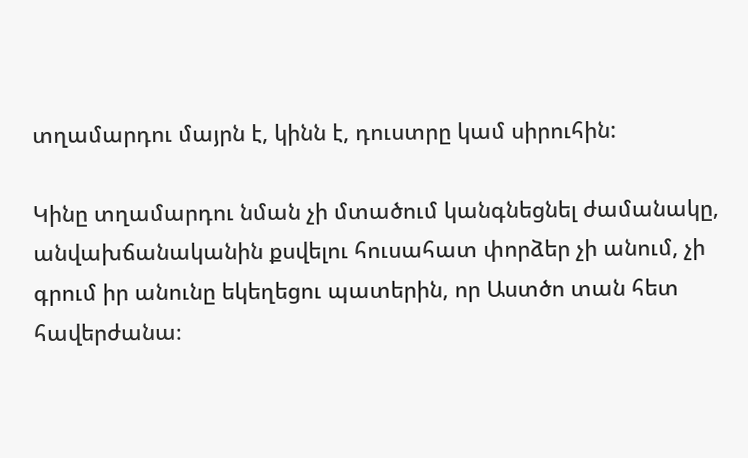տղամարդու մայրն է, կինն է, դուստրը կամ սիրուհին:

Կինը տղամարդու նման չի մտածում կանգնեցնել ժամանակը, անվախճանականին քսվելու հուսահատ փորձեր չի անում, չի գրում իր անունը եկեղեցու պատերին, որ Աստծո տան հետ հավերժանա։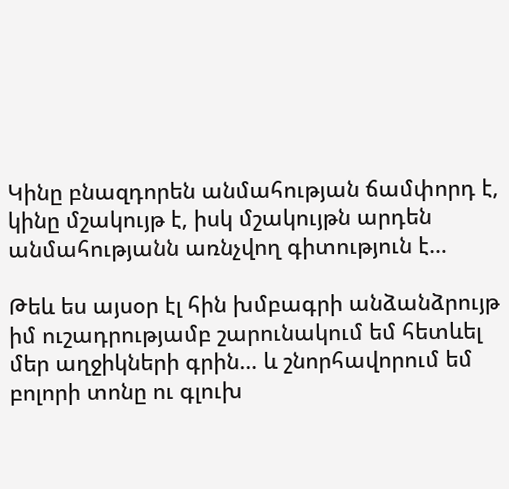Կինը բնազդորեն անմահության ճամփորդ է, կինը մշակույթ է, իսկ մշակույթն արդեն անմահությանն առնչվող գիտություն է…

Թեև ես այսօր էլ հին խմբագրի անձանձրույթ իմ ուշադրությամբ շարունակում եմ հետևել մեր աղջիկների գրին… և շնորհավորում եմ բոլորի տոնը ու գլուխ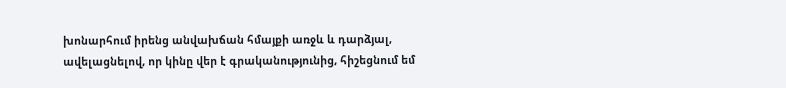խոնարհում իրենց անվախճան հմայքի առջև և դարձյալ, ավելացնելով, որ կինը վեր է գրականությունից, հիշեցնում եմ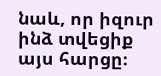նաև, որ իզուր ինձ տվեցիք այս հարցը։